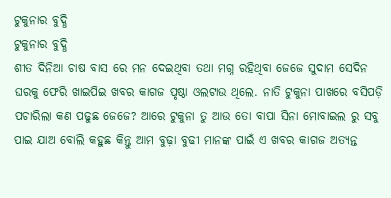ଟୁକୁନାର ବୁଦ୍ଧି
ଟୁକୁନାର ବୁଦ୍ଧି
ଶୀତ ଦିନିଆ ଚାଷ ବାସ ରେ ମନ ଦେଇଥିବା ତଥା ମଗ୍ନ ରହିଥିବା ଜେଜେ ସୁଦାମ ସେଦିନ ଘରକୁ ଫେରି ଖାଇପିଇ ଖବର କାଗଜ ପୃଷ୍ଠା ଓଲଟାଉ ଥିଲେ. ନାତି ଟୁକୁନା ପାଖରେ ବସିପଡ଼ି ପଚାରିଲା କଣ ପଢୁଛ ଜେଜେ? ଆରେ ଟୁକୁନା ତୁ ଆଉ ତୋ ବାପା ସିନା ମୋବାଇଲ ରୁ ସବୁ ପାଇ ଯାଅ ବୋଲି କହୁଛ କିନ୍ତୁ ଆମ ବୁଢ଼ା ବୁଢୀ ମାନଙ୍କ ପାଇଁ ଏ ଖବର କାଗଜ ଅତ୍ୟନ୍ତ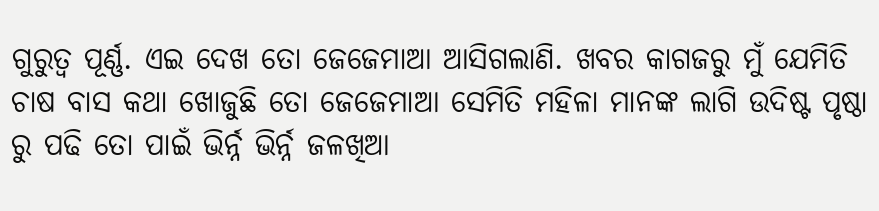ଗୁରୁତ୍ୱ ପୂର୍ଣ୍ଣ. ଏଇ ଦେଖ ତୋ ଜେଜେମାଆ ଆସିଗଲାଣି. ଖବର କାଗଜରୁ ମୁଁ ଯେମିତି ଚାଷ ବାସ କଥା ଖୋଜୁଛି ତୋ ଜେଜେମାଆ ସେମିତି ମହିଳା ମାନଙ୍କ ଲାଗି ଉଦିଷ୍ଟ ପୃଷ୍ଠା ରୁ ପଢି ତୋ ପାଇଁ ଭିର୍ନ୍ନ ଭିର୍ନ୍ନ ଜଳଖିଆ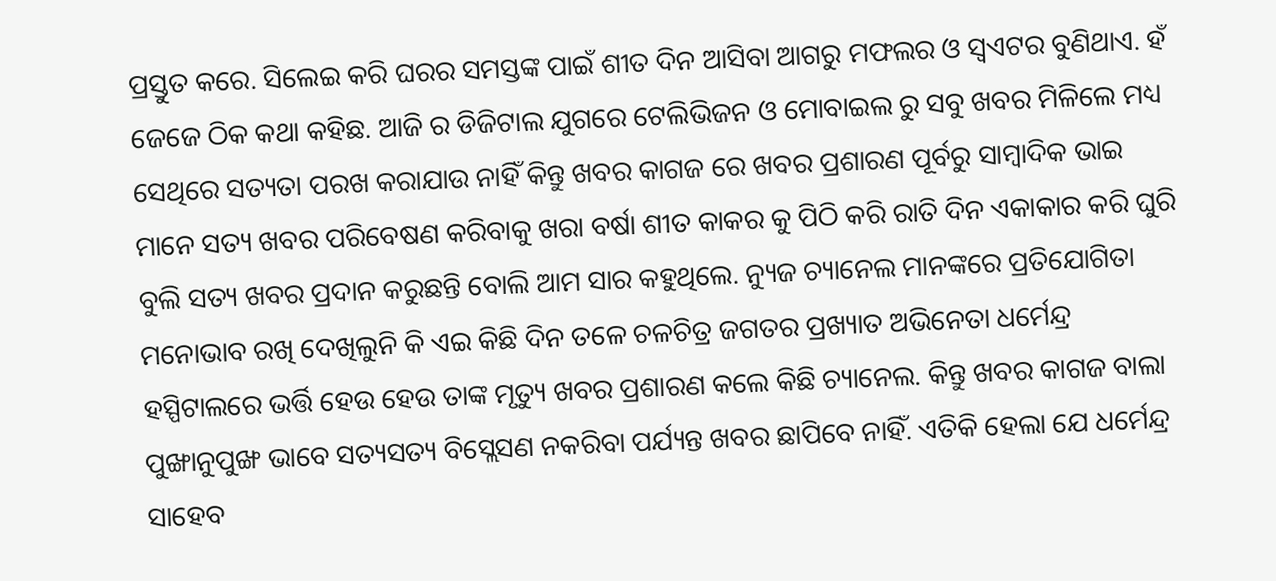ପ୍ରସ୍ତୁତ କରେ. ସିଲେଇ କରି ଘରର ସମସ୍ତଙ୍କ ପାଇଁ ଶୀତ ଦିନ ଆସିବା ଆଗରୁ ମଫଲର ଓ ସ୍ୱଏଟର ବୁଣିଥାଏ. ହଁ ଜେଜେ ଠିକ କଥା କହିଛ. ଆଜି ର ଡିଜିଟାଲ ଯୁଗରେ ଟେଲିଭିଜନ ଓ ମୋବାଇଲ ରୁ ସବୁ ଖବର ମିଳିଲେ ମଧ୍ୟ ସେଥିରେ ସତ୍ୟତା ପରଖ କରାଯାଉ ନାହିଁ କିନ୍ତୁ ଖବର କାଗଜ ରେ ଖବର ପ୍ରଶାରଣ ପୂର୍ବରୁ ସାମ୍ବାଦିକ ଭାଇ ମାନେ ସତ୍ୟ ଖବର ପରିବେଷଣ କରିବାକୁ ଖରା ବର୍ଷା ଶୀତ କାକର କୁ ପିଠି କରି ରାତି ଦିନ ଏକାକାର କରି ଘୁରି ବୁଲି ସତ୍ୟ ଖବର ପ୍ରଦାନ କରୁଛନ୍ତି ବୋଲି ଆମ ସାର କହୁଥିଲେ. ନ୍ୟୁଜ ଚ୍ୟାନେଲ ମାନଙ୍କରେ ପ୍ରତିଯୋଗିତା ମନୋଭାବ ରଖି ଦେଖିଲୁନି କି ଏଇ କିଛି ଦିନ ତଳେ ଚଳଚିତ୍ର ଜଗତର ପ୍ରଖ୍ୟାତ ଅଭିନେତା ଧର୍ମେନ୍ଦ୍ର ହସ୍ପିଟାଲରେ ଭର୍ତ୍ତି ହେଉ ହେଉ ତାଙ୍କ ମୃତ୍ୟୁ ଖବର ପ୍ରଶାରଣ କଲେ କିଛି ଚ୍ୟାନେଲ. କିନ୍ତୁ ଖବର କାଗଜ ବାଲା ପୁଙ୍ଖାନୁପୁଙ୍ଖ ଭାବେ ସତ୍ୟସତ୍ୟ ବିସ୍ଲେସଣ ନକରିବା ପର୍ଯ୍ୟନ୍ତ ଖବର ଛାପିବେ ନାହିଁ. ଏତିକି ହେଲା ଯେ ଧର୍ମେନ୍ଦ୍ର ସାହେବ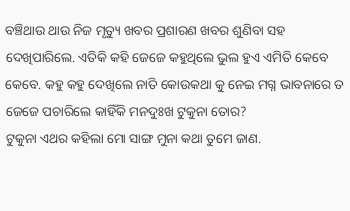ବଞ୍ଚିଥାଉ ଥାଉ ନିଜ ମୃତ୍ୟୁ ଖବର ପ୍ରଶାରଣ ଖବର ଶୁଣିବା ସହ ଦେଖିପାରିଲେ. ଏତିକି କହି ଜେଜେ କହୁଥିଲେ ଭୁଲ ହୁଏ ଏମିତି କେବେ କେବେ. କହୁ କହୁ ଦେଖିଲେ ନାତି କୋଉକଥା କୁ ନେଇ ମଗ୍ନ ଭାବନାରେ ତ ଜେଜେ ପଚାରିଲେ କାହିଁକି ମନଦୁଃଖ ଟୁକୁନା ତୋର?
ଟୁକୁନା ଏଥର କହିଲା ମୋ ସାଙ୍ଗ ମୁନା କଥା ତୁମେ ଜାଣ.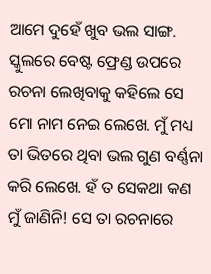ଆମେ ଦୁହେଁ ଖୁବ ଭଲ ସାଙ୍ଗ. ସ୍କୁଲରେ ବେଷ୍ଟ ଫ୍ରେଣ୍ଡ ଉପରେ ରଚନା ଲେଖିବାକୁ କହିଲେ ସେ ମୋ ନାମ ନେଇ ଲେଖେ. ମୁଁ ମଧ୍ୟ ତା ଭିତରେ ଥିବା ଭଲ ଗୁଣ ବର୍ଣ୍ଣନା କରି ଲେଖେ. ହଁ ତ ସେକଥା କଣ ମୁଁ ଜାଣିନି! ସେ ତା ରଚନାରେ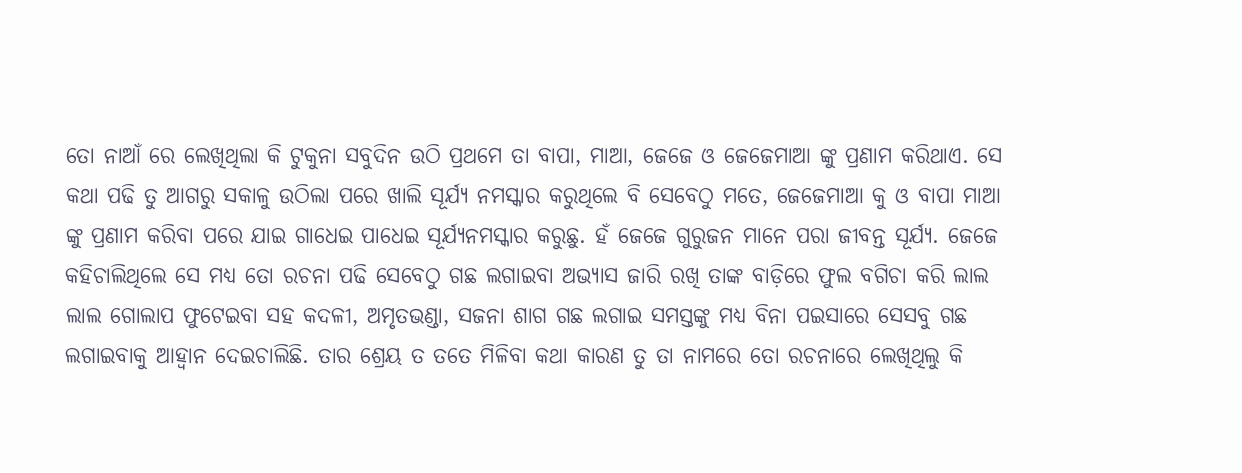ତୋ ନାଆଁ ରେ ଲେଖିଥିଲା କି ଟୁକୁନା ସବୁଦିନ ଉଠି ପ୍ରଥମେ ତା ବାପା, ମାଆ, ଜେଜେ ଓ ଜେଜେମାଆ ଙ୍କୁ ପ୍ରଣାମ କରିଥାଏ. ସେ କଥା ପଢି ତୁ ଆଗରୁ ସକାଳୁ ଉଠିଲା ପରେ ଖାଲି ସୂର୍ଯ୍ୟ ନମସ୍କାର କରୁଥିଲେ ବି ସେବେଠୁ ମତେ, ଜେଜେମାଆ କୁ ଓ ବାପା ମାଆ ଙ୍କୁ ପ୍ରଣାମ କରିବା ପରେ ଯାଇ ଗାଧେଇ ପାଧେଇ ସୂର୍ଯ୍ୟନମସ୍କାର କରୁଛୁ. ହଁ ଜେଜେ ଗୁରୁଜନ ମାନେ ପରା ଜୀବନ୍ତ ସୂର୍ଯ୍ୟ. ଜେଜେ କହିଚାଲିଥିଲେ ସେ ମଧ୍ୟ ତୋ ରଚନା ପଢି ସେବେଠୁ ଗଛ ଲଗାଇବା ଅଭ୍ୟାସ ଜାରି ରଖି ତାଙ୍କ ବାଡ଼ିରେ ଫୁଲ ବଗିଚା କରି ଲାଲ ଲାଲ ଗୋଲାପ ଫୁଟେଇବା ସହ କଦଳୀ, ଅମୃତଭଣ୍ଡା, ସଜନା ଶାଗ ଗଛ ଲଗାଇ ସମସ୍ତଙ୍କୁ ମଧ୍ୟ ବିନା ପଇସାରେ ସେସବୁ ଗଛ ଲଗାଇବାକୁ ଆହ୍ୱାନ ଦେଇଚାଲିଛି. ତାର ଶ୍ରେୟ ତ ତତେ ମିଳିବା କଥା କାରଣ ତୁ ତା ନାମରେ ତୋ ରଚନାରେ ଲେଖିଥିଲୁ କି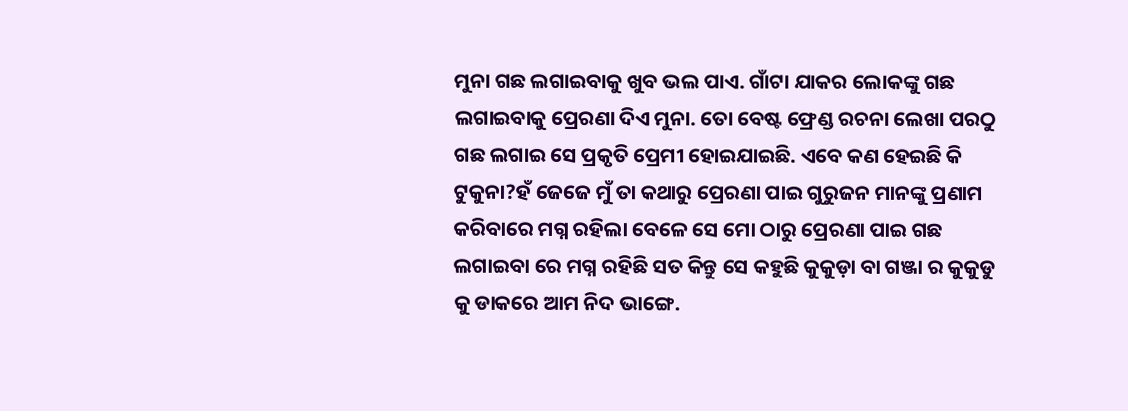ମୁନା ଗଛ ଲଗାଇବାକୁ ଖୁବ ଭଲ ପାଏ. ଗାଁଟା ଯାକର ଲୋକଙ୍କୁ ଗଛ ଲଗାଇବାକୁ ପ୍ରେରଣା ଦିଏ ମୁନା. ତୋ ବେଷ୍ଟ ଫ୍ରେଣ୍ଡ ରଚନା ଲେଖା ପରଠୁ ଗଛ ଲଗାଇ ସେ ପ୍ରକୃତି ପ୍ରେମୀ ହୋଇଯାଇଛି. ଏବେ କଣ ହେଇଛି କି ଟୁକୁନା?ହଁ ଜେଜେ ମୁଁ ତା କଥାରୁ ପ୍ରେରଣା ପାଇ ଗୁରୁଜନ ମାନଙ୍କୁ ପ୍ରଣାମ କରିବାରେ ମଗ୍ନ ରହିଲା ବେଳେ ସେ ମୋ ଠାରୁ ପ୍ରେରଣା ପାଇ ଗଛ ଲଗାଇବା ରେ ମଗ୍ନ ରହିଛି ସତ କିନ୍ତୁ ସେ କହୁଛି କୁକୁଡ଼ା ବା ଗଞ୍ଜା ର କୁକୁଡୁ କୁ ଡାକରେ ଆମ ନିଦ ଭାଙ୍ଗେ.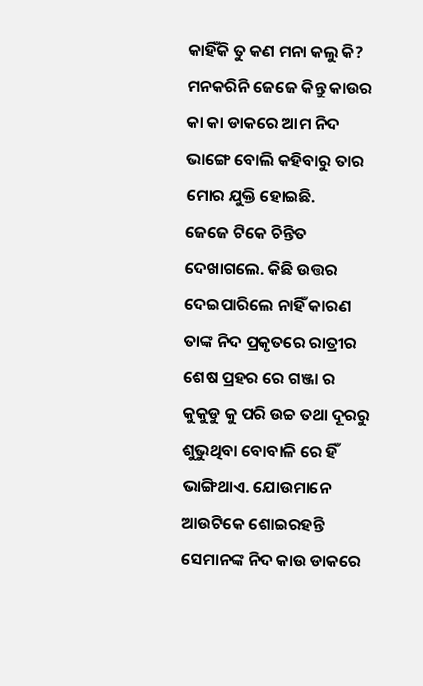କାହିଁକି ତୁ କଣ ମନା କଲୁ କି? ମନକରିନି ଜେଜେ କିନ୍ତୁ କାଉର କା କା ଡାକରେ ଆମ ନିଦ ଭାଙ୍ଗେ ବୋଲି କହିବାରୁ ତାର ମୋର ଯୁକ୍ତି ହୋଇଛି.
ଜେଜେ ଟିକେ ଚିନ୍ତିତ ଦେଖାଗଲେ. କିଛି ଉତ୍ତର ଦେଇପାରିଲେ ନାହିଁ କାରଣ ତାଙ୍କ ନିଦ ପ୍ରକୃତରେ ରାତ୍ରୀର ଶେଷ ପ୍ରହର ରେ ଗଞ୍ଜା ର କୁକୁଡୁ କୁ ପରି ଉଚ୍ଚ ତଥା ଦୂରରୁ ଶୁଭୁଥିବା ବୋବାଳି ରେ ହିଁ ଭାଙ୍ଗିଥାଏ. ଯୋଉମାନେ ଆଉଟିକେ ଶୋଇରହନ୍ତି ସେମାନଙ୍କ ନିଦ କାଉ ଡାକରେ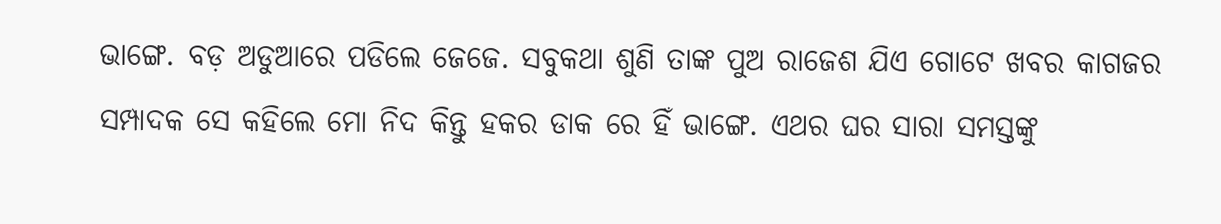ଭାଙ୍ଗେ. ବଡ଼ ଅଡୁଆରେ ପଡିଲେ ଜେଜେ. ସବୁକଥା ଶୁଣି ତାଙ୍କ ପୁଅ ରାଜେଶ ଯିଏ ଗୋଟେ ଖବର କାଗଜର ସମ୍ପାଦକ ସେ କହିଲେ ମୋ ନିଦ କିନ୍ତୁ ହକର ଡାକ ରେ ହିଁ ଭାଙ୍ଗେ. ଏଥର ଘର ସାରା ସମସ୍ତଙ୍କୁ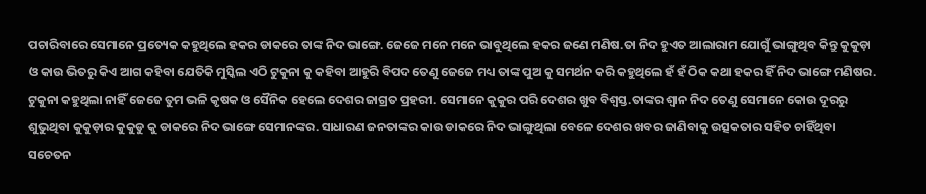ପଚାରିବାରେ ସେମାନେ ପ୍ରତ୍ୟେକ କହୁଥିଲେ ହକର ଡାକରେ ତାଙ୍କ ନିଦ ଭାଙ୍ଗେ. ଜେଜେ ମନେ ମନେ ଭାବୁଥିଲେ ହକର ଜଣେ ମଣିଷ.ତା ନିଦ ହୁଏତ ଆଲାରାମ ଯୋଗୁଁ ଭାଙ୍ଗୁଥିବ କିନ୍ତୁ କୁକୁଡ଼ା ଓ କାଉ ଭିତରୁ କିଏ ଆଗ କହିବା ଯେତିକି ମୁସ୍କିଲ ଏଠି ଟୁକୁନା କୁ କହିବା ଆହୁରି ବିପଦ ତେଣୁ ଜେଜେ ମଧ୍ୟ ତାଙ୍କ ପୁଅ କୁ ସମର୍ଥନ କରି କହୁଥିଲେ ହଁ ହଁ ଠିକ କଥା ହକର ହିଁ ନିଦ ଭାଙ୍ଗେ ମଣିଷର. ଟୁକୁନା କହୁଥିଲା ନାହିଁ ଜେଜେ ତୁମ ଭଳି କୃଷକ ଓ ସୈନିକ ହେଲେ ଦେଶର ଜାଗ୍ରତ ପ୍ରହରୀ. ସେମାନେ କୁକୁର ପରି ଦେଶର ଖୁବ ବିଶ୍ଵସ୍ତ.ତାଙ୍କର ଶ୍ଵାନ ନିଦ ତେଣୁ ସେମାନେ କୋଉ ଦୂରରୁ ଶୁଭୁଥିବା କୁକୁଡ଼ାର କୁକୁଡୁ କୁ ଡାକରେ ନିଦ ଭାଙ୍ଗେ ସେମାନଙ୍କର. ସାଧାରଣ ଜନତାଙ୍କର କାଉ ଡାକରେ ନିଦ ଭାଙ୍ଗୁଥିଲା ବେଳେ ଦେଶର ଖବର ଜାଣିବାକୁ ଉତ୍ସକତାର ସହିତ ଚାହିଁଥିବା ସଚେତନ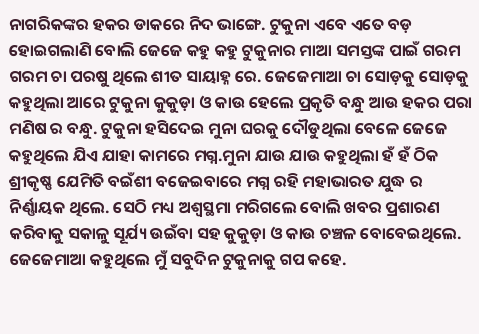ନାଗରିକଙ୍କର ହକର ଡାକରେ ନିଦ ଭାଙ୍ଗେ. ଟୁକୁନା ଏବେ ଏତେ ବଡ଼ ହୋଇଗଲାଣି ବୋଲି ଜେଜେ କହୁ କହୁ ଟୁକୁନାର ମାଆ ସମସ୍ତଙ୍କ ପାଇଁ ଗରମ ଗରମ ଚା ପରଷୁ ଥିଲେ ଶୀତ ସାୟାହ୍ନ ରେ. ଜେଜେମାଆ ଚା ସୋଡ଼କୁ ସୋଡ଼କୁ କହୁଥିଲା ଆରେ ଟୁକୁନା କୁକୁଡ଼ା ଓ କାଉ ହେଲେ ପ୍ରକୃତି ବନ୍ଧୁ ଆଉ ହକର ପରା ମଣିଷ ର ବନ୍ଧୁ. ଟୁକୁନା ହସିଦେଇ ମୁନା ଘରକୁ ଦୌଡୁଥିଲା ବେଳେ ଜେଜେ କହୁଥିଲେ ଯିଏ ଯାହା କାମରେ ମଗ୍ନ.ମୁନା ଯାଉ ଯାଉ କହୁଥିଲା ହଁ ହଁ ଠିକ ଶ୍ରୀକୃଷ୍ଣ ଯେମିତି ବଇଁଶୀ ବଜେଇବାରେ ମଗ୍ନ ରହି ମହାଭାରତ ଯୁଦ୍ଧ ର ନିର୍ଣ୍ଣାୟକ ଥିଲେ. ସେଠି ମଧ୍ୟ ଅଶ୍ଵସ୍ଥମା ମରିଗଲେ ବୋଲି ଖବର ପ୍ରଶାରଣ କରିବାକୁ ସକାଳୁ ସୂର୍ଯ୍ୟ ଉଇଁବା ସହ କୁକୁଡ଼ା ଓ କାଉ ଚଞ୍ଚଳ ବୋବେଇଥିଲେ.
ଜେଜେମାଆ କହୁଥିଲେ ମୁଁ ସବୁଦିନ ଟୁକୁନାକୁ ଗପ କହେ.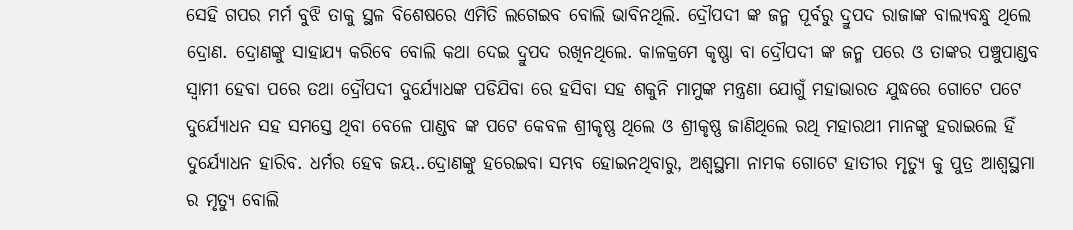ସେହି ଗପର ମର୍ମ ବୁଝି ତାକୁ ସ୍ଥଳ ବିଶେଷରେ ଏମିତି ଲଗେଇବ ବୋଲି ଭାବିନଥିଲି. ଦ୍ରୌପଦୀ ଙ୍କ ଜନ୍ମ ପୂର୍ବରୁ ଦ୍ରୁପଦ ରାଜାଙ୍କ ବାଲ୍ୟବନ୍ଧୁ ଥିଲେ ଦ୍ରୋଣ. ଦ୍ରୋଣଙ୍କୁ ସାହାଯ୍ୟ କରିବେ ବୋଲି କଥା ଦେଇ ଦ୍ରୁପଦ ରଖିନଥିଲେ. କାଳକ୍ରମେ କୃଷ୍ଣା ବା ଦ୍ରୌପଦୀ ଙ୍କ ଜନ୍ମ ପରେ ଓ ତାଙ୍କର ପଞ୍ଚୁପାଣ୍ଡବ ସ୍ୱାମୀ ହେବା ପରେ ତଥା ଦ୍ରୌପଦୀ ଦୁର୍ଯ୍ୟୋଧଙ୍କ ପଡିଯିବା ରେ ହସିବା ସହ ଶକୁନି ମାମୁଙ୍କ ମନ୍ତ୍ରଣା ଯୋଗୁଁ ମହାଭାରତ ଯୁଦ୍ଧରେ ଗୋଟେ ପଟେ ଦୁର୍ଯ୍ୟୋଧନ ସହ ସମସ୍ତେ ଥିବା ବେଳେ ପାଣ୍ଡବ ଙ୍କ ପଟେ କେବଳ ଶ୍ରୀକୃଷ୍ଣ ଥିଲେ ଓ ଶ୍ରୀକୃଷ୍ଣ ଜାଣିଥିଲେ ରଥି ମହାରଥୀ ମାନଙ୍କୁ ହରାଇଲେ ହିଁ ଦୁର୍ଯ୍ୟୋଧନ ହାରିବ. ଧର୍ମର ହେବ ଜୟ..ଦ୍ରୋଣଙ୍କୁ ହରେଇବା ସମ୍ଭବ ହୋଇନଥିବାରୁ, ଅଶ୍ୱସ୍ଥମା ନାମକ ଗୋଟେ ହାତୀର ମୃତ୍ୟୁ କୁ ପୁତ୍ର ଆଶ୍ଵସ୍ଥମା ର ମୃତ୍ୟୁ ବୋଲି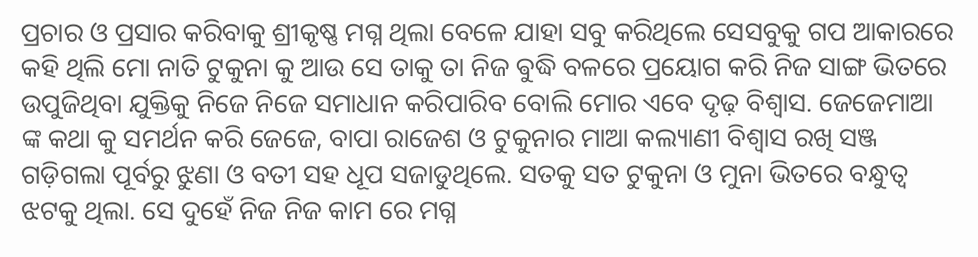ପ୍ରଚାର ଓ ପ୍ରସାର କରିବାକୁ ଶ୍ରୀକୃଷ୍ଣ ମଗ୍ନ ଥିଲା ବେଳେ ଯାହା ସବୁ କରିଥିଲେ ସେସବୁକୁ ଗପ ଆକାରରେ କହି ଥିଲି ମୋ ନାତି ଟୁକୁନା କୁ ଆଉ ସେ ତାକୁ ତା ନିଜ ଵୁଦ୍ଧି ବଳରେ ପ୍ରୟୋଗ କରି ନିଜ ସାଙ୍ଗ ଭିତରେ ଉପୁଜିଥିବା ଯୁକ୍ତିକୁ ନିଜେ ନିଜେ ସମାଧାନ କରିପାରିବ ବୋଲି ମୋର ଏବେ ଦୃଢ଼ ବିଶ୍ୱାସ. ଜେଜେମାଆ ଙ୍କ କଥା କୁ ସମର୍ଥନ କରି ଜେଜେ, ବାପା ରାଜେଶ ଓ ଟୁକୁନାର ମାଆ କଲ୍ୟାଣୀ ବିଶ୍ୱାସ ରଖି ସଞ୍ଜ ଗଡ଼ିଗଲା ପୂର୍ବରୁ ଝୁଣା ଓ ବତୀ ସହ ଧୂପ ସଜାଡୁଥିଲେ. ସତକୁ ସତ ଟୁକୁନା ଓ ମୁନା ଭିତରେ ବନ୍ଧୁତ୍ୱ ଝଟକୁ ଥିଲା. ସେ ଦୁହେଁ ନିଜ ନିଜ କାମ ରେ ମଗ୍ନ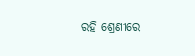ରହି ଶ୍ରେଣୀରେ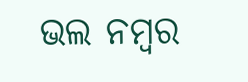ଭଲ ନମ୍ବର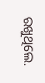ରଖୁଥିଲେ.